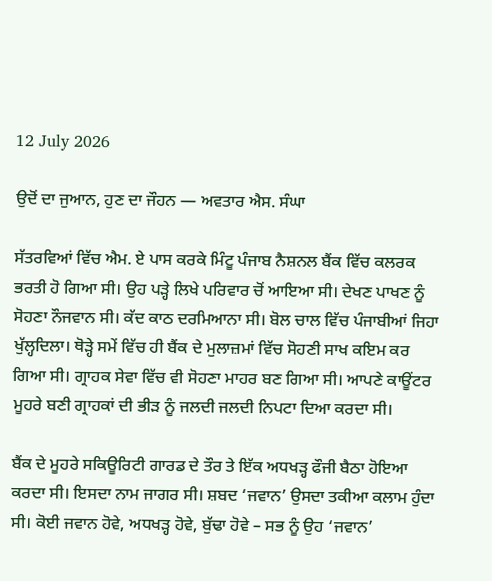12 July 2026

ਉਦੋਂ ਦਾ ਜੁਆਨ, ਹੁਣ ਦਾ ਜੌਹਨ — ਅਵਤਾਰ ਐਸ. ਸੰਘਾ

ਸੱਤਰਵਿਆਂ ਵਿੱਚ ਐਮ. ਏ ਪਾਸ ਕਰਕੇ ਮਿੰਟੂ ਪੰਜਾਬ ਨੈਸ਼ਨਲ ਬੈਂਕ ਵਿੱਚ ਕਲਰਕ ਭਰਤੀ ਹੋ ਗਿਆ ਸੀ। ਉਹ ਪੜ੍ਹੇ ਲਿਖੇ ਪਰਿਵਾਰ ਚੋਂ ਆਇਆ ਸੀ। ਦੇਖਣ ਪਾਖਣ ਨੂੰ ਸੋਹਣਾ ਨੌਜਵਾਨ ਸੀ। ਕੱਦ ਕਾਠ ਦਰਮਿਆਨਾ ਸੀ। ਬੋਲ ਚਾਲ ਵਿੱਚ ਪੰਜਾਬੀਆਂ ਜਿਹਾ ਖੁੱਲ੍ਹਦਿਲਾ। ਥੋੜ੍ਹੇ ਸਮੇਂ ਵਿੱਚ ਹੀ ਬੈਂਕ ਦੇ ਮੁਲਾਜ਼ਮਾਂ ਵਿੱਚ ਸੋਹਣੀ ਸਾਖ ਕਇਮ ਕਰ ਗਿਆ ਸੀ। ਗ੍ਰਾਹਕ ਸੇਵਾ ਵਿੱਚ ਵੀ ਸੋਹਣਾ ਮਾਹਰ ਬਣ ਗਿਆ ਸੀ। ਆਪਣੇ ਕਾਊਂਟਰ ਮੂਹਰੇ ਬਣੀ ਗ੍ਰਾਹਕਾਂ ਦੀ ਭੀੜ ਨੂੰ ਜਲਦੀ ਜਲਦੀ ਨਿਪਟਾ ਦਿਆ ਕਰਦਾ ਸੀ।

ਬੈਂਕ ਦੇ ਮੂਹਰੇ ਸਕਿਊਰਿਟੀ ਗਾਰਡ ਦੇ ਤੌਰ ਤੇ ਇੱਕ ਅਧਖੜ੍ਹ ਫੌਜੀ ਬੈਠਾ ਹੋਇਆ ਕਰਦਾ ਸੀ। ਇਸਦਾ ਨਾਮ ਜਾਗਰ ਸੀ। ਸ਼ਬਦ ‘ਜਵਾਨ’ ਉਸਦਾ ਤਕੀਆ ਕਲਾਮ ਹੁੰਦਾ ਸੀ। ਕੋਈ ਜਵਾਨ ਹੋਵੇ, ਅਧਖੜ੍ਹ ਹੋਵੇ, ਬੁੱਢਾ ਹੋਵੇ – ਸਭ ਨੂੰ ਉਹ ‘ਜਵਾਨ’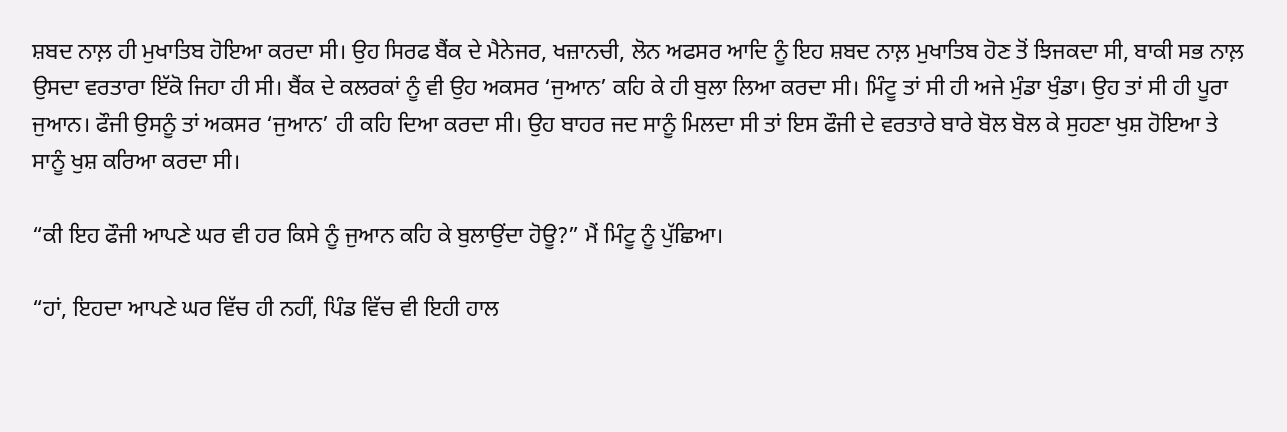ਸ਼ਬਦ ਨਾਲ਼ ਹੀ ਮੁਖਾਤਿਬ ਹੋਇਆ ਕਰਦਾ ਸੀ। ਉਹ ਸਿਰਫ ਬੈਂਕ ਦੇ ਮੈਨੇਜਰ, ਖਜ਼ਾਨਚੀ, ਲੋਨ ਅਫਸਰ ਆਦਿ ਨੂੰ ਇਹ ਸ਼ਬਦ ਨਾਲ਼ ਮੁਖਾਤਿਬ ਹੋਣ ਤੋਂ ਝਿਜਕਦਾ ਸੀ, ਬਾਕੀ ਸਭ ਨਾਲ਼ ਉਸਦਾ ਵਰਤਾਰਾ ਇੱਕੋ ਜਿਹਾ ਹੀ ਸੀ। ਬੈਂਕ ਦੇ ਕਲਰਕਾਂ ਨੂੰ ਵੀ ਉਹ ਅਕਸਰ ‘ਜੁਆਨ’ ਕਹਿ ਕੇ ਹੀ ਬੁਲਾ ਲਿਆ ਕਰਦਾ ਸੀ। ਮਿੰਟੂ ਤਾਂ ਸੀ ਹੀ ਅਜੇ ਮੁੰਡਾ ਖੁੰਡਾ। ਉਹ ਤਾਂ ਸੀ ਹੀ ਪੂਰਾ ਜੁਆਨ। ਫੌਜੀ ਉਸਨੂੰ ਤਾਂ ਅਕਸਰ ‘ਜੁਆਨ’ ਹੀ ਕਹਿ ਦਿਆ ਕਰਦਾ ਸੀ। ਉਹ ਬਾਹਰ ਜਦ ਸਾਨੂੰ ਮਿਲਦਾ ਸੀ ਤਾਂ ਇਸ ਫੌਜੀ ਦੇ ਵਰਤਾਰੇ ਬਾਰੇ ਬੋਲ ਬੋਲ ਕੇ ਸੁਹਣਾ ਖੁਸ਼ ਹੋਇਆ ਤੇ ਸਾਨੂੰ ਖੁਸ਼ ਕਰਿਆ ਕਰਦਾ ਸੀ।

“ਕੀ ਇਹ ਫੌਜੀ ਆਪਣੇ ਘਰ ਵੀ ਹਰ ਕਿਸੇ ਨੂੰ ਜੁਆਨ ਕਹਿ ਕੇ ਬੁਲਾਉਂਦਾ ਹੋਊ?” ਮੈਂ ਮਿੰਟੂ ਨੂੰ ਪੁੱਛਿਆ।

“ਹਾਂ, ਇਹਦਾ ਆਪਣੇ ਘਰ ਵਿੱਚ ਹੀ ਨਹੀਂ, ਪਿੰਡ ਵਿੱਚ ਵੀ ਇਹੀ ਹਾਲ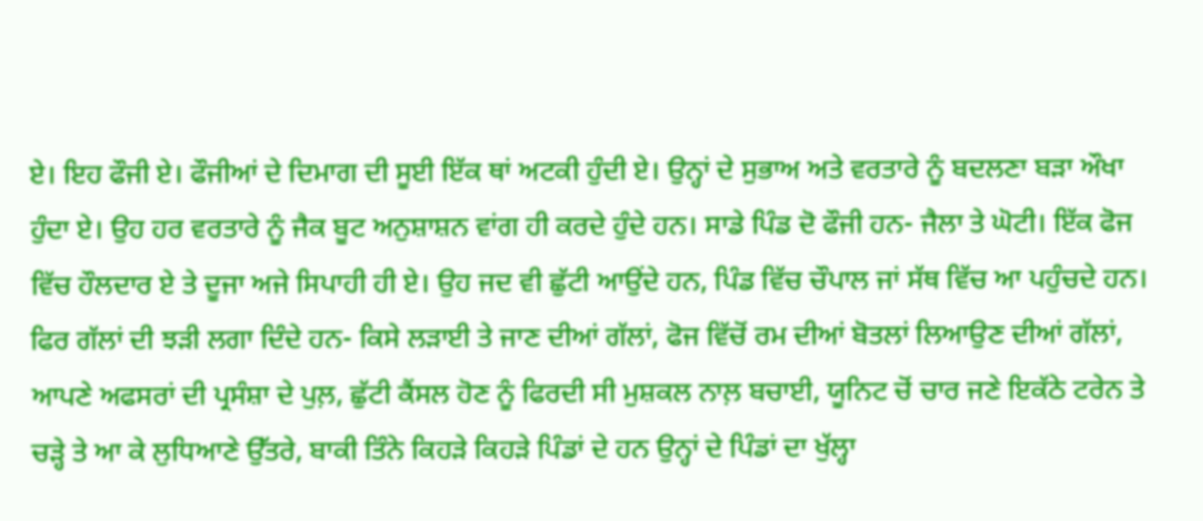ਏ। ਇਹ ਫੌਜੀ ਏ। ਫੌਜੀਆਂ ਦੇ ਦਿਮਾਗ ਦੀ ਸੂਈ ਇੱਕ ਥਾਂ ਅਟਕੀ ਹੁੰਦੀ ਏ। ਉਨ੍ਹਾਂ ਦੇ ਸੁਭਾਅ ਅਤੇ ਵਰਤਾਰੇ ਨੂੰ ਬਦਲਣਾ ਬੜਾ ਔਖਾ ਹੁੰਦਾ ਏ। ਉਹ ਹਰ ਵਰਤਾਰੇ ਨੂੰ ਜੈਕ ਬੂਟ ਅਨੁਸ਼ਾਸ਼ਨ ਵਾਂਗ ਹੀ ਕਰਦੇ ਹੁੰਦੇ ਹਨ। ਸਾਡੇ ਪਿੰਡ ਦੋ ਫੌਜੀ ਹਨ- ਜੈਲਾ ਤੇ ਘੋਟੀ। ਇੱਕ ਫੋਜ ਵਿੱਚ ਹੌਲਦਾਰ ਏ ਤੇ ਦੂਜਾ ਅਜੇ ਸਿਪਾਹੀ ਹੀ ਏ। ਉਹ ਜਦ ਵੀ ਛੁੱਟੀ ਆਉਂਦੇ ਹਨ, ਪਿੰਡ ਵਿੱਚ ਚੌਪਾਲ ਜਾਂ ਸੱਥ ਵਿੱਚ ਆ ਪਹੁੰਚਦੇ ਹਨ। ਫਿਰ ਗੱਲਾਂ ਦੀ ਝੜੀ ਲਗਾ ਦਿੰਦੇ ਹਨ- ਕਿਸੇ ਲੜਾਈ ਤੇ ਜਾਣ ਦੀਆਂ ਗੱਲਾਂ, ਫੋਜ ਵਿੱਚੋਂ ਰਮ ਦੀਆਂ ਬੋਤਲਾਂ ਲਿਆਉਣ ਦੀਆਂ ਗੱਲਾਂ, ਆਪਣੇ ਅਫਸਰਾਂ ਦੀ ਪ੍ਰਸੰਸ਼ਾ ਦੇ ਪੁਲ਼, ਛੁੱਟੀ ਕੈਂਸਲ ਹੋਣ ਨੂੰ ਫਿਰਦੀ ਸੀ ਮੁਸ਼ਕਲ ਨਾਲ਼ ਬਚਾਈ, ਯੂਨਿਟ ਚੋਂ ਚਾਰ ਜਣੇ ਇਕੱਠੇ ਟਰੇਨ ਤੇ ਚੜ੍ਹੇ ਤੇ ਆ ਕੇ ਲੁਧਿਆਣੇ ਉੱਤਰੇ, ਬਾਕੀ ਤਿੰਨੇ ਕਿਹੜੇ ਕਿਹੜੇ ਪਿੰਡਾਂ ਦੇ ਹਨ ਉਨ੍ਹਾਂ ਦੇ ਪਿੰਡਾਂ ਦਾ ਖੁੱਲ੍ਹਾ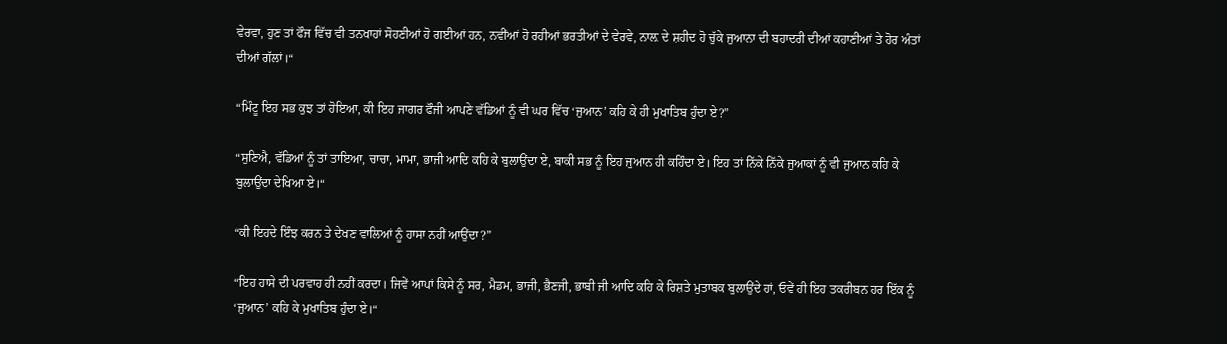ਵੇਰਵਾ, ਹੁਣ ਤਾਂ ਫੌਜ ਵਿੱਚ ਵੀ ਤਨਖਾਹਾਂ ਸੋਹਣੀਆਂ ਹੋ ਗਈਆਂ ਹਨ, ਨਵੀਂਆਂ ਹੋ ਰਹੀਆਂ ਭਰਤੀਆਂ ਦੇ ਵੇਰਵੇ, ਨਾਲ਼ ਦੇ ਸ਼ਹੀਦ ਹੋ ਚੁੱਕੇ ਜੁਆਨਾ ਦੀ ਬਹਾਦਰੀ ਦੀਆਂ ਕਹਾਣੀਆਂ ਤੇ ਹੋਰ ਅੰਤਾਂ ਦੀਆਂ ਗੱਲਾਂ।“

“ਮਿੰਟੂ ਇਹ ਸਭ ਕੁਝ ਤਾਂ ਹੋਇਆ, ਕੀ ਇਹ ਜਾਗਰ ਫੌਜੀ ਆਪਣੇ ਵੱਡਿਆਂ ਨੂੰ ਵੀ ਘਰ ਵਿੱਚ ‘ਜੁਆਨ’ ਕਹਿ ਕੇ ਹੀ ਮੁਖਾਤਿਬ ਹੁੰਦਾ ਏ?”

“ਸੁਣਿਐ, ਵੱਡਿਆਂ ਨੂੰ ਤਾਂ ਤਾਇਆ, ਚਾਚਾ, ਮਾਮਾ, ਭਾਜੀ ਆਦਿ ਕਹਿ ਕੇ ਬੁਲਾਉਂਦਾ ਏ, ਬਾਕੀ ਸਭ ਨੂੰ ਇਹ ਜੁਆਨ ਹੀ ਕਹਿੰਦਾ ਏ। ਇਹ ਤਾਂ ਨਿੱਕੇ ਨਿੱਕੇ ਜੁਆਕਾਂ ਨੂੰ ਵੀ ਜੁਆਨ ਕਹਿ ਕੇ ਬੁਲਾਉਂਦਾ ਦੇਖਿਆ ਏ।“

“ਕੀ ਇਹਦੇ ਇੰਝ ਕਰਨ ਤੇ ਦੇਖਣ ਵਾਲਿਆਂ ਨੂੰ ਹਾਸਾ ਨਹੀਂ ਆਉਂਦਾ?”

“ਇਹ ਹਾਸੇ ਦੀ ਪਰਵਾਹ ਹੀ ਨਹੀਂ ਕਰਦਾ। ਜਿਵੇਂ ਆਪਾਂ ਕਿਸੇ ਨੂੰ ਸਰ, ਮੈਡਮ, ਭਾਜੀ, ਭੈਣਜੀ, ਭਾਬੀ ਜੀ ਆਦਿ ਕਹਿ ਕੇ ਰਿਸ਼ਤੇ ਮੁਤਾਬਕ ਬੁਲਾਉਂਦੇ ਹਾਂ, ਓਵੇਂ ਹੀ ਇਹ ਤਕਰੀਬਨ ਹਰ ਇੱਕ ਨੂੰ ‘ਜੁਆਨ’ ਕਹਿ ਕੇ ਮੁਖਾਤਿਬ ਹੁੰਦਾ ਏ।“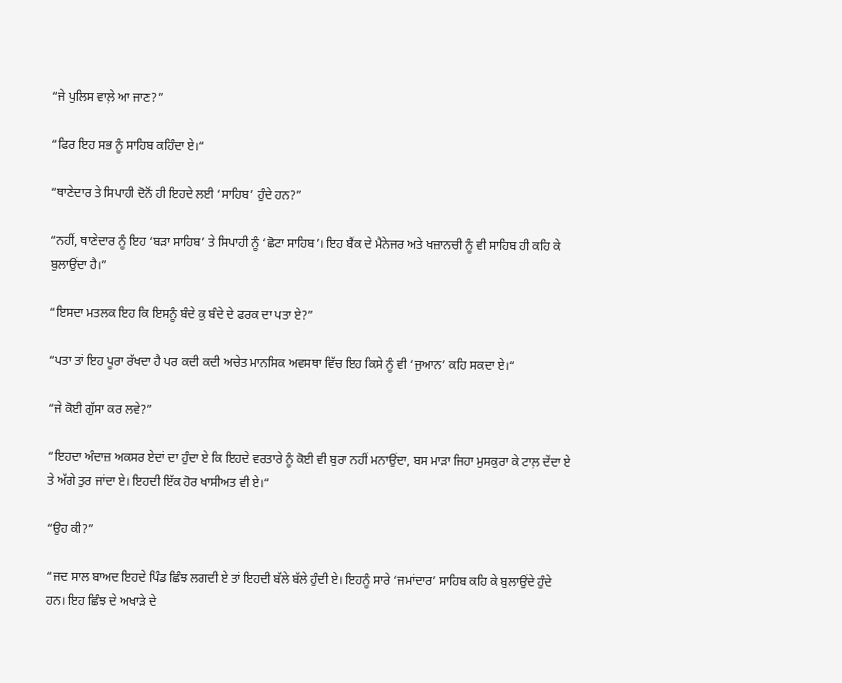“ਜੇ ਪੁਲਿਸ ਵਾਲ਼ੇ ਆ ਜਾਣ?”

“ਫਿਰ ਇਹ ਸਭ ਨੂੰ ਸਾਹਿਬ ਕਹਿੰਦਾ ਏ।“

“ਥਾਣੇਦਾਰ ਤੇ ਸਿਪਾਹੀ ਦੋਨੋਂ ਹੀ ਇਹਦੇ ਲਈ ‘ਸਾਹਿਬ’ ਹੁੰਦੇ ਹਨ?”

“ਨਹੀਂ, ਥਾਣੇਦਾਰ ਨੂੰ ਇਹ ‘ਬੜਾ ਸਾਹਿਬ’ ਤੇ ਸਿਪਾਹੀ ਨੂੰ ‘ਛੋਟਾ ਸਾਹਿਬ’। ਇਹ ਬੈਂਕ ਦੇ ਮੈਨੇਜਰ ਅਤੇ ਖਜ਼ਾਨਚੀ ਨੂੰ ਵੀ ਸਾਹਿਬ ਹੀ ਕਹਿ ਕੇ ਬੁਲਾਉਂਦਾ ਹੈ।”

“ਇਸਦਾ ਮਤਲਕ ਇਹ ਕਿ ਇਸਨੂੰ ਬੰਦੇ ਕੁ ਬੰਦੇ ਦੇ ਫਰਕ ਦਾ ਪਤਾ ਏ?”

“ਪਤਾ ਤਾਂ ਇਹ ਪੂਰਾ ਰੱਖਦਾ ਹੈ ਪਰ ਕਦੀ ਕਦੀ ਅਚੇਤ ਮਾਨਸਿਕ ਅਵਸਥਾ ਵਿੱਚ ਇਹ ਕਿਸੇ ਨੂੰ ਵੀ ‘ਜੁਆਨ’ ਕਹਿ ਸਕਦਾ ਏ।“

“ਜੇ ਕੋਈ ਗੁੱਸਾ ਕਰ ਲਵੇ?”

“ਇਹਦਾ ਅੰਦਾਜ਼ ਅਕਸਰ ਏਦਾਂ ਦਾ ਹੁੰਦਾ ਏ ਕਿ ਇਹਦੇ ਵਰਤਾਰੇ ਨੂੰ ਕੋਈ ਵੀ ਬੁਰਾ ਨਹੀਂ ਮਨਾਉਂਦਾ, ਬਸ ਮਾੜਾ ਜਿਹਾ ਮੁਸਕੁਰਾ ਕੇ ਟਾਲ਼ ਦੇਂਦਾ ਏ ਤੇ ਅੱਗੇ ਤੁਰ ਜਾਂਦਾ ਏ। ਇਹਦੀ ਇੱਕ ਹੋਰ ਖਾਸੀਅਤ ਵੀ ਏ।“

“ਉਹ ਕੀ?”

“ਜਦ ਸਾਲ ਬਾਅਦ ਇਹਦੇ ਪਿੰਡ ਛਿੰਝ ਲਗਦੀ ਏ ਤਾਂ ਇਹਦੀ ਬੱਲੇ ਬੱਲੇ ਹੁੰਦੀ ਏ। ਇਹਨੂੰ ਸਾਰੇ ‘ਜਮਾਂਦਾਰ’ ਸਾਹਿਬ ਕਹਿ ਕੇ ਬੁਲਾਉਂਦੇ ਹੁੰਦੇ ਹਨ। ਇਹ ਛਿੰਝ ਦੇ ਅਖਾੜੇ ਦੇ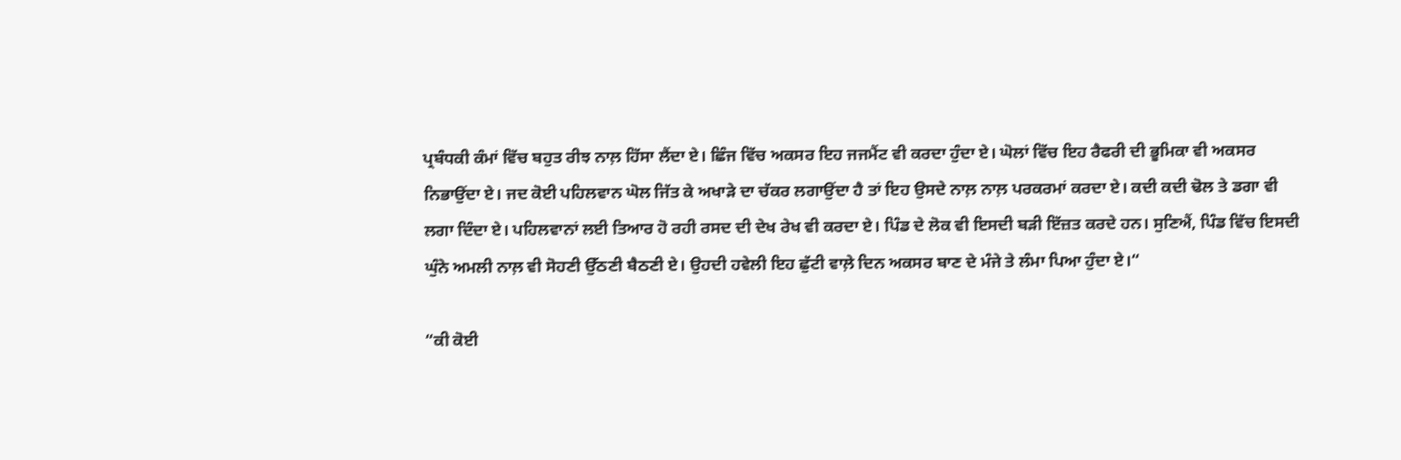ਪ੍ਰਬੰਧਕੀ ਕੰਮਾਂ ਵਿੱਚ ਬਹੁਤ ਰੀਝ ਨਾਲ਼ ਹਿੱਸਾ ਲੈਂਦਾ ਏ। ਛਿੰਜ ਵਿੱਚ ਅਕਸਰ ਇਹ ਜਜਮੈਂਟ ਵੀ ਕਰਦਾ ਹੁੰਦਾ ਏ। ਘੋਲਾਂ ਵਿੱਚ ਇਹ ਰੈਫਰੀ ਦੀ ਭੂਮਿਕਾ ਵੀ ਅਕਸਰ ਨਿਭਾਉਂਦਾ ਏ। ਜਦ ਕੋਈ ਪਹਿਲਵਾਨ ਘੋਲ ਜਿੱਤ ਕੇ ਅਖਾੜੇ ਦਾ ਚੱਕਰ ਲਗਾਉਂਦਾ ਹੈ ਤਾਂ ਇਹ ਉਸਦੇ ਨਾਲ਼ ਨਾਲ਼ ਪਰਕਰਮਾਂ ਕਰਦਾ ਏ। ਕਦੀ ਕਦੀ ਢੋਲ ਤੇ ਡਗਾ ਵੀ ਲਗਾ ਦਿੰਦਾ ਏ। ਪਹਿਲਵਾਨਾਂ ਲਈ ਤਿਆਰ ਹੋ ਰਹੀ ਰਸਦ ਦੀ ਦੇਖ ਰੇਖ ਵੀ ਕਰਦਾ ਏ। ਪਿੰਡ ਦੇ ਲੋਕ ਵੀ ਇਸਦੀ ਬੜੀ ਇੱਜ਼ਤ ਕਰਦੇ ਹਨ। ਸੁਣਿਐਂ, ਪਿੰਡ ਵਿੱਚ ਇਸਦੀ ਘੁੰਨੇ ਅਮਲੀ ਨਾਲ਼ ਵੀ ਸੋਹਣੀ ਉੱਠਣੀ ਬੈਠਣੀ ਏ। ਉਹਦੀ ਹਵੇਲੀ ਇਹ ਛੁੱਟੀ ਵਾਲ਼ੇ ਦਿਨ ਅਕਸਰ ਬਾਣ ਦੇ ਮੰਜੇ ਤੇ ਲੰਮਾ ਪਿਆ ਹੁੰਦਾ ਏ।“

“ਕੀ ਕੋਈ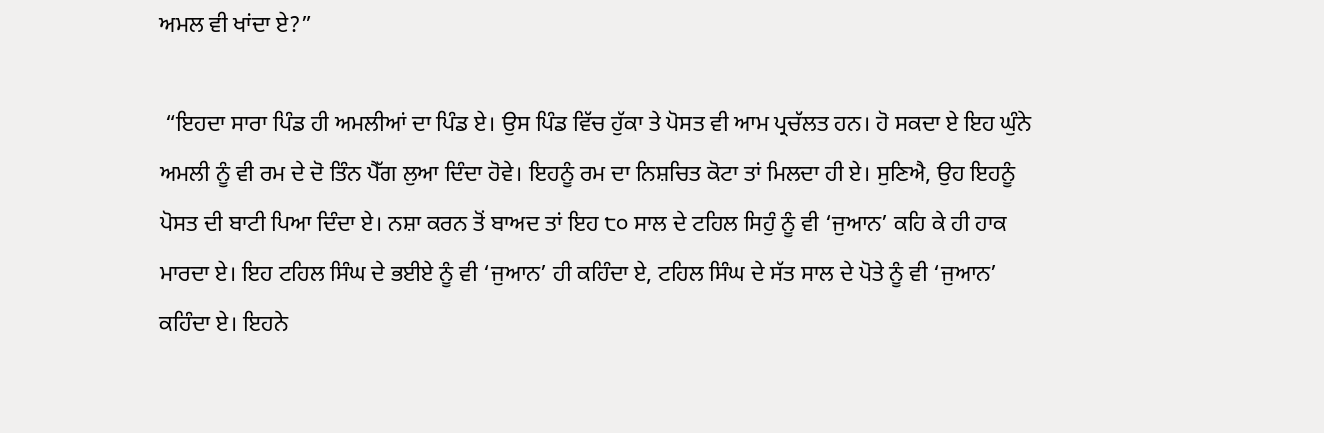ਅਮਲ ਵੀ ਖਾਂਦਾ ਏ?”

 “ਇਹਦਾ ਸਾਰਾ ਪਿੰਡ ਹੀ ਅਮਲੀਆਂ ਦਾ ਪਿੰਡ ਏ। ਉਸ ਪਿੰਡ ਵਿੱਚ ਹੁੱਕਾ ਤੇ ਪੋਸਤ ਵੀ ਆਮ ਪ੍ਰਚੱਲਤ ਹਨ। ਹੋ ਸਕਦਾ ਏ ਇਹ ਘੁੰਨੇ ਅਮਲੀ ਨੂੰ ਵੀ ਰਮ ਦੇ ਦੋ ਤਿੰਨ ਪੈੱਗ ਲੁਆ ਦਿੰਦਾ ਹੋਵੇ। ਇਹਨੂੰ ਰਮ ਦਾ ਨਿਸ਼ਚਿਤ ਕੋਟਾ ਤਾਂ ਮਿਲਦਾ ਹੀ ਏ। ਸੁਣਿਐ, ਉਹ ਇਹਨੂੰ ਪੋਸਤ ਦੀ ਬਾਟੀ ਪਿਆ ਦਿੰਦਾ ਏ। ਨਸ਼ਾ ਕਰਨ ਤੋਂ ਬਾਅਦ ਤਾਂ ਇਹ ੮੦ ਸਾਲ ਦੇ ਟਹਿਲ ਸਿਹੁੰ ਨੂੰ ਵੀ ‘ਜੁਆਨ’ ਕਹਿ ਕੇ ਹੀ ਹਾਕ ਮਾਰਦਾ ਏ। ਇਹ ਟਹਿਲ ਸਿੰਘ ਦੇ ਭਈਏ ਨੂੰ ਵੀ ‘ਜੁਆਨ’ ਹੀ ਕਹਿੰਦਾ ਏ, ਟਹਿਲ ਸਿੰਘ ਦੇ ਸੱਤ ਸਾਲ ਦੇ ਪੋਤੇ ਨੂੰ ਵੀ ‘ਜੁਆਨ’ ਕਹਿੰਦਾ ਏ। ਇਹਨੇ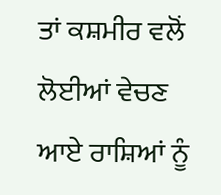ਤਾਂ ਕਸ਼ਮੀਰ ਵਲੋਂ ਲੋਈਆਂ ਵੇਚਣ ਆਏ ਰਾਸ਼ਿਆਂ ਨੂੰ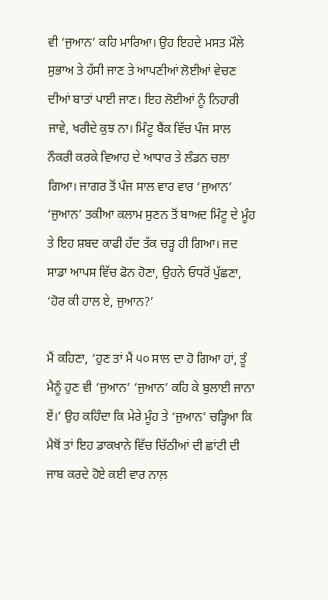ਵੀ ‘ਜੁਆਨ’ ਕਹਿ ਮਾਰਿਆ। ਉਹ ਇਹਦੇ ਮਸਤ ਮੌਲੇ ਸੁਭਾਅ ਤੇ ਹੱਸੀ ਜਾਣ ਤੇ ਆਪਣੀਆਂ ਲੋਈਆਂ ਵੇਚਣ ਦੀਆਂ ਬਾਤਾਂ ਪਾਈ ਜਾਣ। ਇਹ ਲੋਈਆਂ ਨੂੰ ਨਿਹਾਰੀ ਜਾਵੇ, ਖਰੀਦੇ ਕੁਝ ਨਾ। ਮਿੰਟੂ ਬੈਂਕ ਵਿੱਚ ਪੰਜ ਸਾਲ ਨੌਕਰੀ ਕਰਕੇ ਵਿਆਹ ਦੇ ਆਧਾਰ ਤੇ ਲੰਡਨ ਚਲਾ ਗਿਆ। ਜਾਗਰ ਤੋਂ ਪੰਜ ਸਾਲ ਵਾਰ ਵਾਰ ‘ਜੁਆਨ’ ‘ਜੁਆਨ’ ਤਕੀਆ ਕਲਾਮ ਸੁਣਨ ਤੋਂ ਬਾਅਦ ਮਿੰਟੂ ਦੇ ਮੂੰਹ ਤੇ ਇਹ ਸ਼ਬਦ ਕਾਫੀ ਹੱਦ ਤੱਕ ਚੜ੍ਹ ਹੀ ਗਿਆ। ਜਦ ਸਾਡਾ ਆਪਸ ਵਿੱਚ ਫੋਨ ਹੋਣਾ, ਉਹਨੇ ਓਧਰੋਂ ਪੁੱਛਣਾ, ‘ਹੋਰ ਕੀ ਹਾਲ ਏ, ਜੁਆਨ?’

ਮੈਂ ਕਹਿਣਾ, ‘ਹੁਣ ਤਾਂ ਮੈਂ ੫੦ ਸਾਲ ਦਾ ਹੋ ਗਿਆ ਹਾਂ, ਤੂੰ ਮੈਨੂੰ ਹੁਣ ਵੀ ‘ਜੁਆਨ’ ‘ਜੁਆਨ’ ਕਹਿ ਕੇ ਬੁਲਾਈ ਜਾਨਾ ਏਂ।’ ਉਹ ਕਹਿੰਦਾ ਕਿ ਮੇਰੇ ਮੂੰਹ ਤੇ ‘ਜੁਆਨ’ ਚੜ੍ਹਿਆ ਕਿ ਮੈਥੋਂ ਤਾਂ ਇਹ ਡਾਕਖਾਨੇ ਵਿੱਚ ਚਿੱਠੀਆਂ ਦੀ ਛਾਂਟੀ ਦੀ ਜਾਬ ਕਰਦੇ ਹੋਏ ਕਈ ਵਾਰ ਨਾਲ਼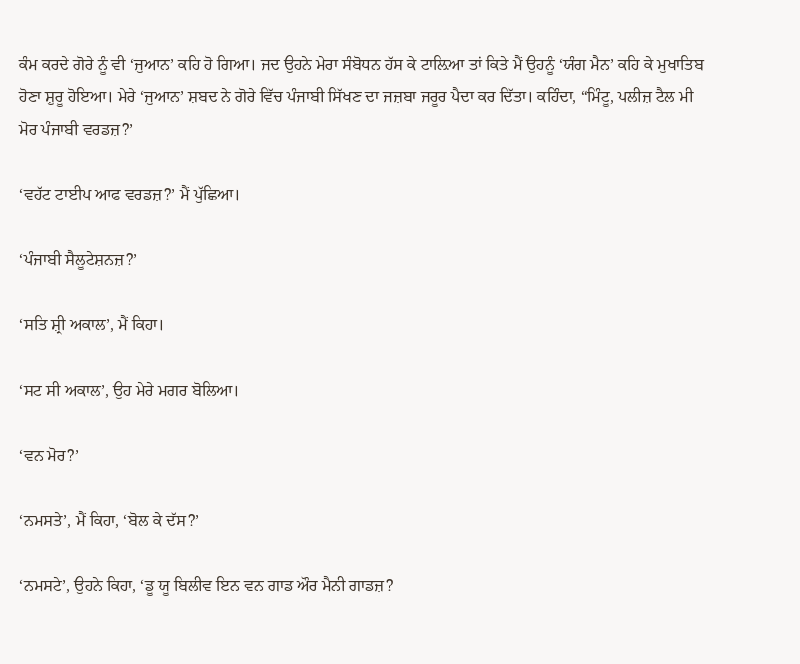ਕੰਮ ਕਰਦੇ ਗੋਰੇ ਨੂੰ ਵੀ ‘ਜੁਆਨ’ ਕਹਿ ਹੋ ਗਿਆ। ਜਦ ਉਹਨੇ ਮੇਰਾ ਸੰਬੋਧਨ ਹੱਸ ਕੇ ਟਾਲ਼ਿਆ ਤਾਂ ਕਿਤੇ ਮੈਂ ਉਹਨੂੰ ‘ਯੰਗ ਮੈਨ’ ਕਹਿ ਕੇ ਮੁਖਾਤਿਬ ਹੋਣਾ ਸ਼ੁਰੂ ਹੋਇਆ। ਮੇਰੇ ‘ਜੁਆਨ’ ਸ਼ਬਦ ਨੇ ਗੋਰੇ ਵਿੱਚ ਪੰਜਾਬੀ ਸਿੱਖਣ ਦਾ ਜਜ਼ਬਾ ਜਰੂਰ ਪੈਦਾ ਕਰ ਦਿੱਤਾ। ਕਹਿੰਦਾ, “ਮਿੰਟੂ, ਪਲੀਜ਼ ਟੈਲ ਮੀ ਮੋਰ ਪੰਜਾਬੀ ਵਰਡਜ਼?’

‘ਵਹੱਟ ਟਾਈਪ ਆਫ ਵਰਡਜ਼?’ ਮੈਂ ਪੁੱਛਿਆ।

‘ਪੰਜਾਬੀ ਸੈਲੂਟੇਸ਼ਨਜ਼?’

‘ਸਤਿ ਸ਼੍ਰੀ ਅਕਾਲ’, ਮੈਂ ਕਿਹਾ।

‘ਸਟ ਸੀ ਅਕਾਲ’, ਉਹ ਮੇਰੇ ਮਗਰ ਬੋਲਿਆ।

‘ਵਨ ਮੋਰ?’

‘ਨਮਸਤੇ’, ਮੈਂ ਕਿਹਾ, ‘ਬੋਲ ਕੇ ਦੱਸ?’

‘ਨਮਸਟੇ’, ਉਹਨੇ ਕਿਹਾ, ‘ਡੂ ਯੂ ਬਿਲੀਵ ਇਨ ਵਨ ਗਾਡ ਔਰ ਮੈਨੀ ਗਾਡਜ਼?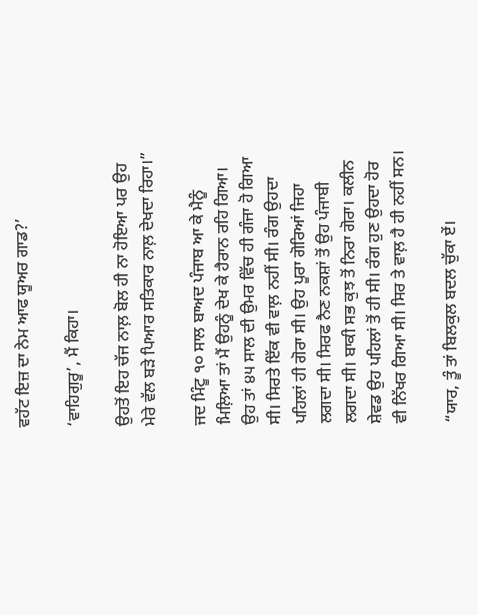ਵਹੱਟ ਇਜ਼ ਦਾ ਨੇਮ ਆਫ ਯੂਅਰ ਗਾਡ?’

‘ਵਾਹਿਗੁਰੂ’, ਮੈਂ ਕਿਹਾ।

ਉਹਤੋਂ ਇਹ ਚੱਜ ਨਾਲ਼ ਬੋਲ ਹੀ ਨਾ ਹੋਇਆ ਪਰ ਉਹ ਮੇਰੇ ਵੱਲ ਬੜੇ ਪਿਆਰ ਸਤਿਕਾਰ ਨਾਲ਼ ਦੇਖਦਾ ਰਿਹਾ।”

ਜਦ ਮਿੰਟੂ ੧੦ ਸਾਲ ਬਾਅਦ ਪੰਜਾਬ ਆ ਕੇ ਮੈਨੂੰ ਮਿਲ਼ਿਆ ਤਾਂ ਮੈਂ ਉਹਨੂੰ ਦੇਖ ਕੇ ਹੈਰਾਨ ਰਹਿ ਗਿਆ। ਉਹ ਤਾਂ ੪੫ ਸਾਲ ਦੀ ਉਮਰ ਵਿੱਚ ਹੀ ਗੰਜਾ ਹੋ ਗਿਆ ਸੀ। ਸਿਰਤੇ ਇੱਕ ਵੀ ਵਾਲ਼ ਨਹੀਂ ਸੀ। ਰੰਗ ਉਹਦਾ ਪਹਿਲਾਂ ਹੀ ਗੋਰਾ ਸੀ। ਉਹ ਪੂਰਾ ਗੋਰਿਆਂ ਜਿਹਾ ਲਗਦਾ ਸੀ। ਸਿਰਫ ਨੈਣ ਨਕਸ਼ਾਂ ਤੋਂ ਉਹ ਪੰਜਾਬੀ ਲਗਦਾ ਸੀ। ਬਾਕੀ ਸਭ ਕੁਝ ਤੋਂ ਨਿਰਾ ਗੋਰਾ। ਕਲੀਨ ਸ਼ੇਵਡ ਉਹ ਪਹਿਲਾਂ ਤੋਂ ਹੀ ਸੀ। ਰੰਗ ਹੁਣ ਉਹਦਾ ਹੋਰ ਵੀ ਨਿੱਖਰ ਗਿਆ ਸੀ। ਸਿਰ ਤੇ ਵਾਲ਼ ਹੈ ਹੀ ਨਹੀਂ ਸਨ।

“ਯਾਰ, ਤੂੰ ਤਾਂ ਬਿਲਕੁਲ ਬਦਲ ਚੁੱਕਾ ਏਂ।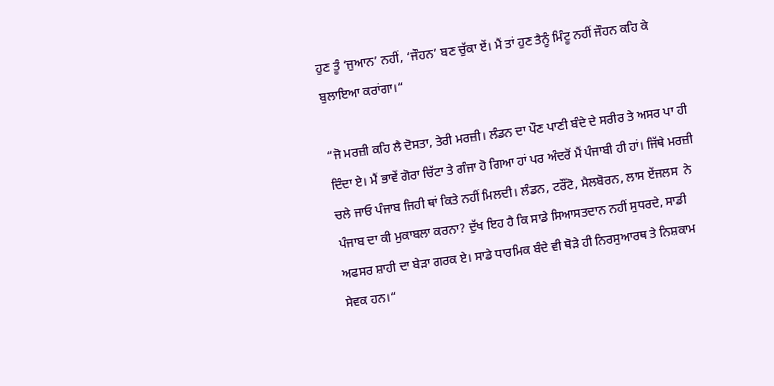ਹੁਣ ਤੂੰ ‘ਜੁਆਨ’ ਨਹੀਂ, ‘ਜੌਹਨ’ ਬਣ ਚੁੱਕਾ ਏਂ। ਮੈਂ ਤਾਂ ਹੁਣ ਤੈਨੂੰ ਮਿੰਟੂ ਨਹੀਂ ਜੌਹਨ ਕਹਿ ਕੇ ਬੁਲਾਇਆ ਕਰਾਂਗਾ।“

“ਜੋ ਮਰਜ਼ੀ ਕਹਿ ਲੈ ਦੋਸਤਾ, ਤੇਰੀ ਮਰਜ਼ੀ। ਲੰਡਨ ਦਾ ਪੌਣ ਪਾਣੀ ਬੰਦੇ ਦੇ ਸਰੀਰ ਤੇ ਅਸਰ ਪਾ ਹੀ ਦਿੰਦਾ ਏ। ਮੈਂ ਭਾਵੇਂ ਗੋਰਾ ਚਿੱਟਾ ਤੇ ਗੰਜਾ ਹੋ ਗਿਆ ਹਾਂ ਪਰ ਅੰਦਰੋਂ ਮੈਂ ਪੰਜਾਬੀ ਹੀ ਹਾਂ। ਜਿੱਥੇ ਮਰਜ਼ੀ ਚਲੇ ਜਾਓ ਪੰਜਾਬ ਜਿਹੀ ਥਾਂ ਕਿਤੇ ਨਹੀਂ ਮਿਲਦੀ। ਲੰਡਨ, ਟਰੌਂਟੋ, ਮੈਲਬੋਰਨ, ਲਾਸ ਏਂਜਲਸ  ਨੇ ਪੰਜਾਬ ਦਾ ਕੀ ਮੁਕਾਬਲਾ ਕਰਨਾ? ਦੁੱਖ ਇਹ ਹੈ ਕਿ ਸਾਡੇ ਸਿਆਸਤਦਾਨ ਨਹੀਂ ਸੁਧਰਦੇ, ਸਾਡੀ ਅਫਸਰ ਸ਼ਾਹੀ ਦਾ ਬੇੜਾ ਗਰਕ ਏ। ਸਾਡੇ ਧਾਰਮਿਕ ਬੰਦੇ ਵੀ ਥੋੜੇ ਹੀ ਨਿਰਸੁਆਰਥ ਤੇ ਨਿਸ਼ਕਾਮ ਸੇਵਕ ਹਨ।“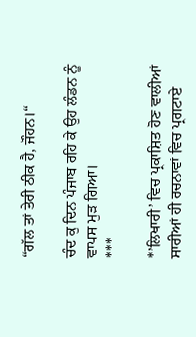“ਗੱਲ ਤਾਂ ਤੇਰੀ ਠੀਕ ਹੈ, ਜੌਹਨ।“

ਚੰਦ ਕੁ ਦਿਨ ਪੰਜਾਬ ਰਹਿ ਕੇ ਉਹ ਲੰਡਨ ਨੂੰ ਵਾਪਸ ਮੁੜ ਗਿਆ।
***

*’ਲਿਖਾਰੀ’ ਵਿਚ ਪ੍ਰਕਾਸ਼ਿਤ ਹੋਣ ਵਾਲੀਆਂ ਸਾਰੀਆਂ ਹੀ ਰਚਨਾਵਾਂ ਵਿਚ ਪ੍ਰਗਟਾਏ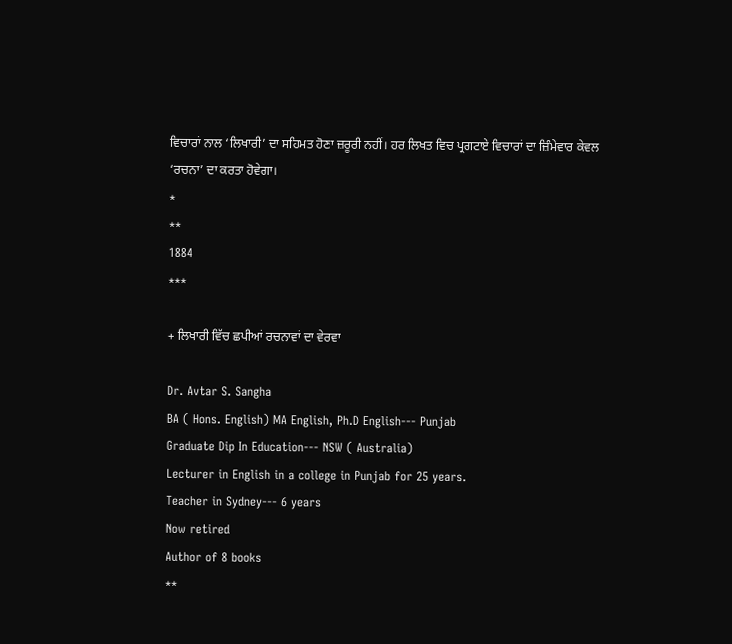ਵਿਚਾਰਾਂ ਨਾਲ ‘ਲਿਖਾਰੀ’ ਦਾ ਸਹਿਮਤ ਹੋਣਾ ਜ਼ਰੂਰੀ ਨਹੀਂ। ਹਰ ਲਿਖਤ ਵਿਚ ਪ੍ਰਗਟਾਏ ਵਿਚਾਰਾਂ ਦਾ ਜ਼ਿੰਮੇਵਾਰ ਕੇਵਲ ‘ਰਚਨਾ’ ਦਾ ਕਰਤਾ ਹੋਵੇਗਾ।
*
**
1884
***

+ ਲਿਖਾਰੀ ਵਿੱਚ ਛਪੀਆਂ ਰਚਨਾਵਾਂ ਦਾ ਵੇਰਵਾ

Dr. Avtar S. Sangha
BA ( Hons. English) MA English, Ph.D English--- Punjab
Graduate Dip In Education--- NSW ( Australia)
Lecturer in English in a college in Punjab for 25 years.
Teacher in Sydney--- 6 years
Now retired
Author of 8 books
**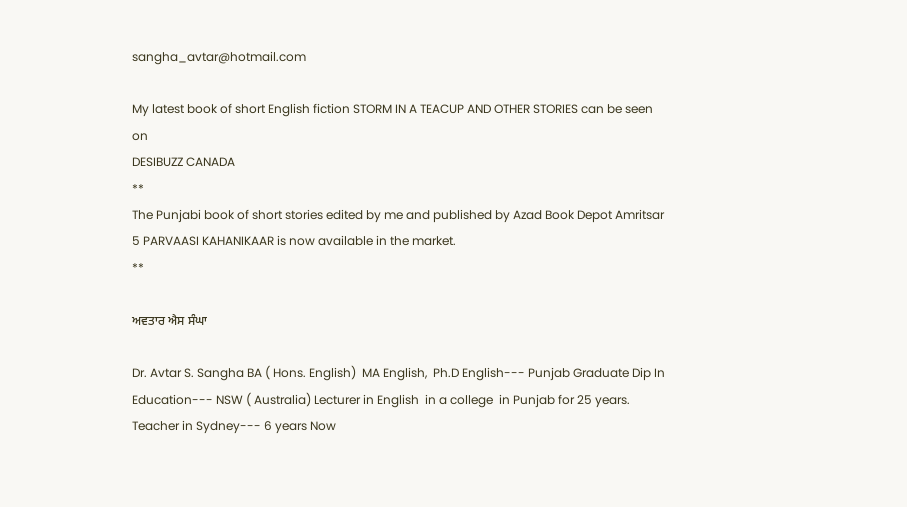sangha_avtar@hotmail.com

My latest book of short English fiction STORM IN A TEACUP AND OTHER STORIES can be seen on
DESIBUZZ CANADA
**
The Punjabi book of short stories edited by me and published by Azad Book Depot Amritsar 5 PARVAASI KAHANIKAAR is now available in the market.
**

ਅਵਤਾਰ ਐਸ ਸੰਘਾ

Dr. Avtar S. Sangha BA ( Hons. English)  MA English,  Ph.D English--- Punjab Graduate Dip In Education--- NSW ( Australia) Lecturer in English  in a college  in Punjab for 25 years. Teacher in Sydney--- 6 years Now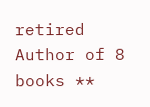retired Author of 8 books **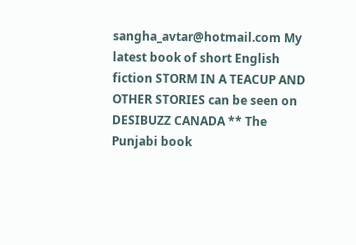sangha_avtar@hotmail.com My latest book of short English fiction STORM IN A TEACUP AND OTHER STORIES can be seen on DESIBUZZ CANADA ** The Punjabi book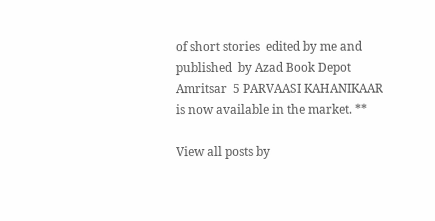of short stories  edited by me and published  by Azad Book Depot Amritsar  5 PARVAASI KAHANIKAAR  is now available in the market. **

View all posts by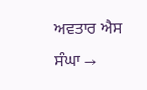ਅਵਤਾਰ ਐਸ ਸੰਘਾ →